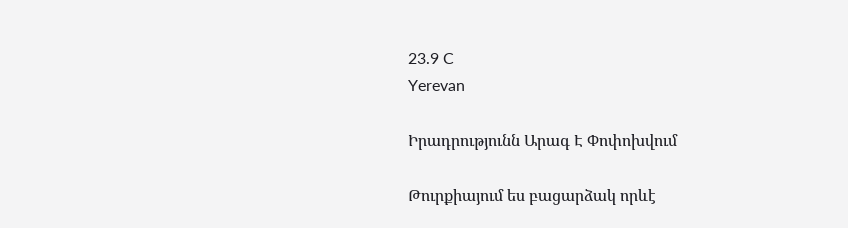23.9 C
Yerevan

Իրադրությունն Արագ Է Փոփոխվում

Թուրքիայում ես բացարձակ որևէ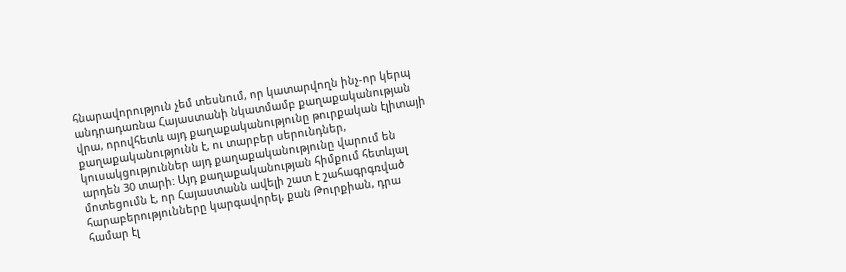հնարավորություն չեմ տեսնում, որ կատարվողն ինչ-որ կերպ անդրադառնա Հայաստանի նկատմամբ քաղաքականության վրա, որովհետև այդ քաղաքականությունը թուրքական էլիտայի քաղաքականությունն է, ու տարբեր սերունդներ, կուսակցություններ այդ քաղաքականությունը վարում են արդեն 30 տարի: Այդ քաղաքականության հիմքում հետևյալ մոտեցումն է, որ Հայաստանն ավելի շատ է շահագրգռված հարաբերությունները կարգավորել, քան Թուրքիան, դրա համար էլ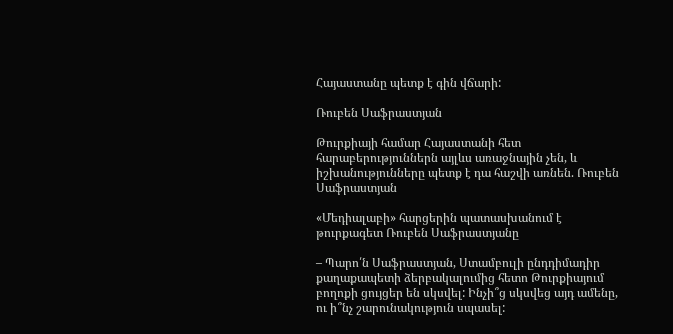Հայաստանը պետք է գին վճարի:

Ռուբեն Սաֆրաստյան

Թուրքիայի համար Հայաստանի հետ հարաբերություններն այլևս առաջնային չեն, և իշխանությունները պետք է դա հաշվի առնեն. Ռուբեն Սաֆրաստյան

«Մեդիալաբի» հարցերին պատասխանում է թուրքագետ Ռուբեն Սաֆրաստյանը

– Պարո՛ն Սաֆրաստյան, Ստամբուլի ընդդիմադիր քաղաքապետի ձերբակալումից հետո Թուրքիայում բողոքի ցույցեր են սկսվել: Ինչի՞ց սկսվեց այդ ամենը, ու ի՞նչ շարունակություն սպասել: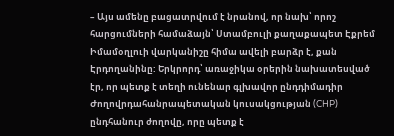– Այս ամենը բացատրվում է նրանով, որ նախ՝ որոշ հարցումների համաձայն՝ Ստամբուլի քաղաքապետ Էքրեմ Իմամօղլուի վարկանիշը հիմա ավելի բարձր է, քան Էրդողանինը: Երկրորդ՝ առաջիկա օրերին նախատեսված էր, որ պետք է տեղի ունենար գլխավոր ընդդիմադիր Ժողովրդահանրապետական կուսակցության (CHP) ընդհանուր ժողովը, որը պետք է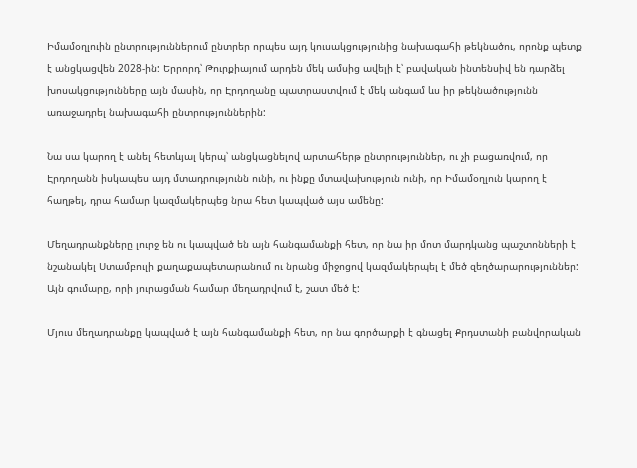Իմամօղլուին ընտրություններում ընտրեր որպես այդ կուսակցությունից նախագահի թեկնածու, որոնք պետք է անցկացվեն 2028-ին: Երրորդ՝ Թուրքիայում արդեն մեկ ամսից ավելի է՝ բավական ինտենսիվ են դարձել խոսակցությունները այն մասին, որ Էրդողանը պատրաստվում է մեկ անգամ ևս իր թեկնածությունն առաջադրել նախագահի ընտրություններին:

Նա սա կարող է անել հետևյալ կերպ՝ անցկացնելով արտահերթ ընտրություններ, ու չի բացառվում, որ Էրդողանն իսկապես այդ մտադրությունն ունի, ու ինքը մտավախություն ունի, որ Իմամօղլուն կարող է հաղթել, դրա համար կազմակերպեց նրա հետ կապված այս ամենը:

Մեղադրանքները լուրջ են ու կապված են այն հանգամանքի հետ, որ նա իր մոտ մարդկանց պաշտոնների է նշանակել Ստամբուլի քաղաքապետարանում ու նրանց միջոցով կազմակերպել է մեծ զեղծարարություններ: Այն գումարը, որի յուրացման համար մեղադրվում է, շատ մեծ է:

Մյուս մեղադրանքը կապված է այն հանգամանքի հետ, որ նա գործարքի է գնացել Քրդստանի բանվորական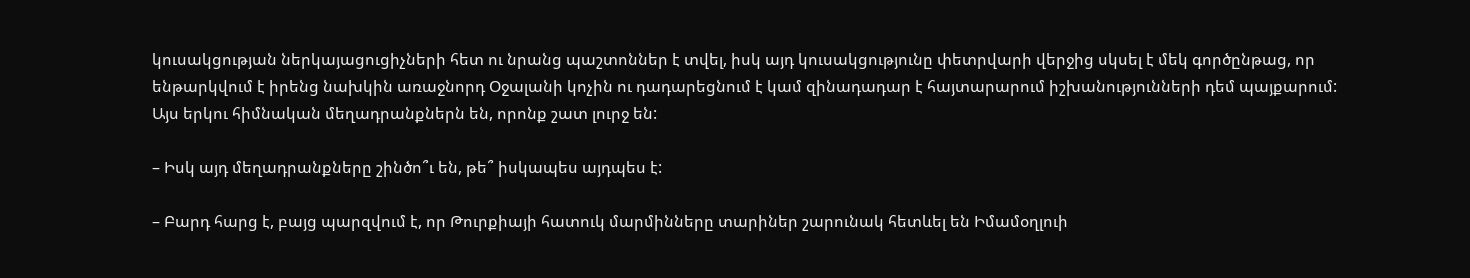կուսակցության ներկայացուցիչների հետ ու նրանց պաշտոններ է տվել, իսկ այդ կուսակցությունը փետրվարի վերջից սկսել է մեկ գործընթաց, որ ենթարկվում է իրենց նախկին առաջնորդ Օջալանի կոչին ու դադարեցնում է կամ զինադադար է հայտարարում իշխանությունների դեմ պայքարում: Այս երկու հիմնական մեղադրանքներն են, որոնք շատ լուրջ են:

– Իսկ այդ մեղադրանքները շինծո՞ւ են, թե՞ իսկապես այդպես է:

– Բարդ հարց է, բայց պարզվում է, որ Թուրքիայի հատուկ մարմինները տարիներ շարունակ հետևել են Իմամօղլուի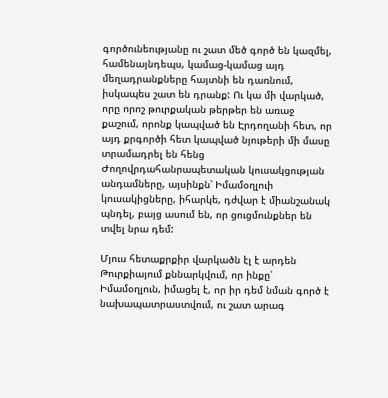գործունեությանը ու շատ մեծ գործ են կազմել, համենայնդեպս, կամաց-կամաց այդ մեղադրանքները հայտնի են դառնում, իսկապես շատ են դրանք: Ու կա մի վարկած, որը որոշ թուրքական թերթեր են առաջ քաշում, որոնք կապված են Էրդողանի հետ, որ այդ քրգործի հետ կապված նյութերի մի մասը տրամադրել են հենց Ժողովրդահանրապետական կուսակցության անդամները, այսինքն՝ Իմամօղլուի կուսակիցները, իհարկե, դժվար է միանշանակ պնդել, բայց ասում են, որ ցուցմունքներ են տվել նրա դեմ:

Մյուս հետաքրքիր վարկածն էլ է արդեն Թուրքիայում քննարկվում, որ ինքը՝ Իմամօղլուն, իմացել է, որ իր դեմ նման գործ է նախապատրաստվում, ու շատ արագ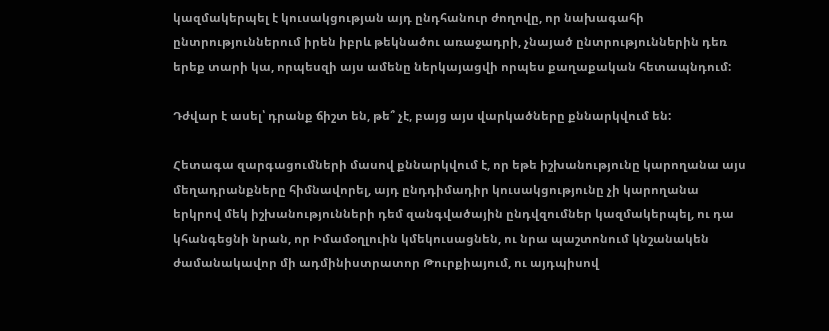կազմակերպել է կուսակցության այդ ընդհանուր ժողովը, որ նախագահի ընտրություններում իրեն իբրև թեկնածու առաջադրի, չնայած ընտրություններին դեռ երեք տարի կա, որպեսզի այս ամենը ներկայացվի որպես քաղաքական հետապնդում:

Դժվար է ասել՝ դրանք ճիշտ են, թե՞ չէ, բայց այս վարկածները քննարկվում են:

Հետագա զարգացումների մասով քննարկվում է, որ եթե իշխանությունը կարողանա այս մեղադրանքները հիմնավորել, այդ ընդդիմադիր կուսակցությունը չի կարողանա երկրով մեկ իշխանությունների դեմ զանգվածային ընդվզումներ կազմակերպել, ու դա կհանգեցնի նրան, որ Իմամօղլուին կմեկուսացնեն, ու նրա պաշտոնում կնշանակեն ժամանակավոր մի ադմինիստրատոր Թուրքիայում, ու այդպիսով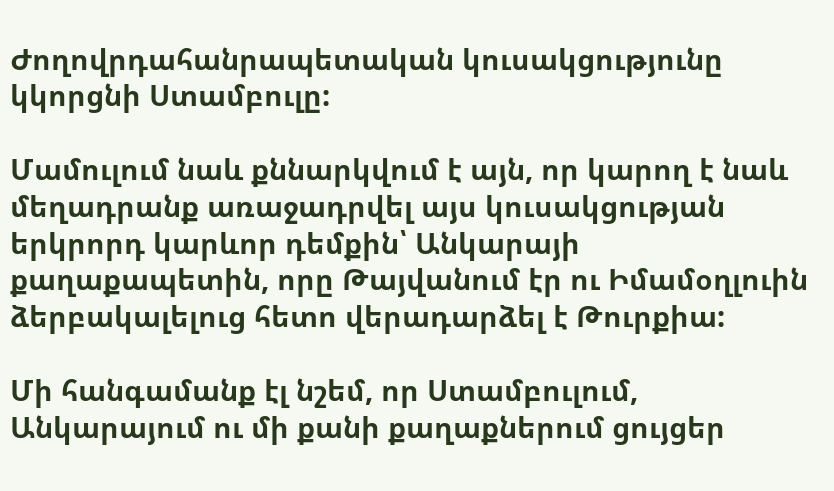Ժողովրդահանրապետական կուսակցությունը կկորցնի Ստամբուլը:

Մամուլում նաև քննարկվում է այն, որ կարող է նաև մեղադրանք առաջադրվել այս կուսակցության երկրորդ կարևոր դեմքին՝ Անկարայի քաղաքապետին, որը Թայվանում էր ու Իմամօղլուին ձերբակալելուց հետո վերադարձել է Թուրքիա:

Մի հանգամանք էլ նշեմ, որ Ստամբուլում, Անկարայում ու մի քանի քաղաքներում ցույցեր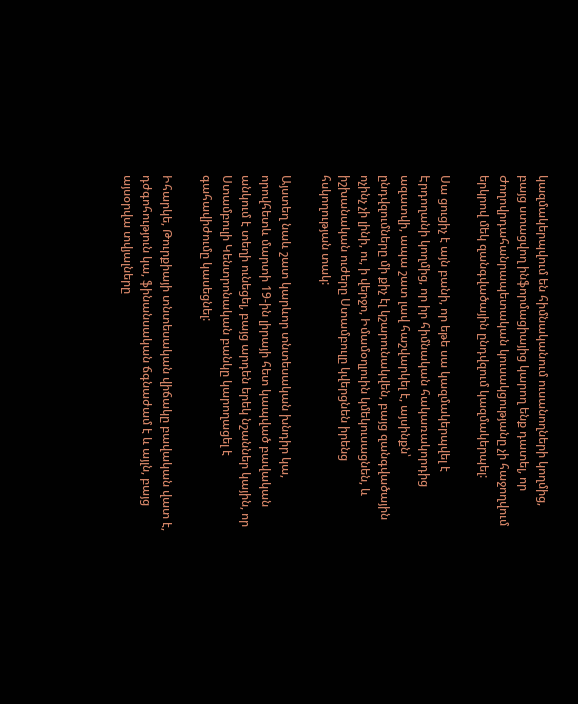կազմակերպվում են հիմնականում ուսանողների կողմից, բայց ստացվող ինֆորմացիայից կարող ենք դատել, որ Ժողովրդահանրապետական կուսակցությանը չի հաջողվում երկրով մեկ զանգվածային ընդվզում կազմակերպել:

Սա ցուցիչ է այն բանի, որ եթե սա կազմակերպվել է Էրդողանի կողմից, որ իր հիմնական հակառակորդից ազատվի, ապա շատ լավ հաշվարկել է, այսինքն՝ ընդվզումները մի քիչ էլ կշարունակվեն, բայց զանգվածային ոչինչ չի լինի, ու, ի վերջո, Իմամօղլուին կմեկուսացնեն, և իշխանական ուժերը Ստամբուլը կվերցնեն իրենց հսկողության տակ:

Այստեղ նաև շատ կարևոր տնտեսական խնդիր կա, որովհետև մարտի 19-ին լիրայի հետ կապված բավական անկում է տեղի ունեցել, բայց արդեն երեկ նշաններ կային, որ Ստամբուլի Կենտրոնական բանկը կարողացել է գահավիժումը կասեցնել:

Իհարկե, Թուրքիայի տնտեսական վիճակը բավական վատ է, դժգոհություն կա, ֆինանսական ճգնաժամ է և այլն, բայց այսօրվա տվյալները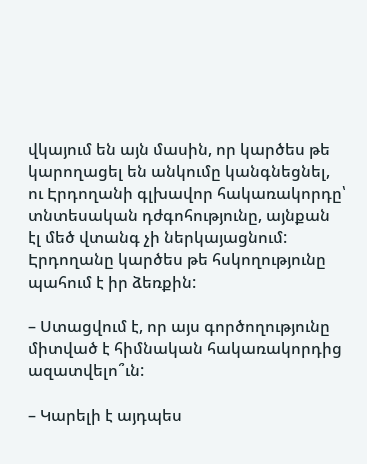վկայում են այն մասին, որ կարծես թե կարողացել են անկումը կանգնեցնել, ու Էրդողանի գլխավոր հակառակորդը՝ տնտեսական դժգոհությունը, այնքան էլ մեծ վտանգ չի ներկայացնում: Էրդողանը կարծես թե հսկողությունը պահում է իր ձեռքին:

– Ստացվում է, որ այս գործողությունը միտված է հիմնական հակառակորդից ազատվելո՞ւն:

– Կարելի է այդպես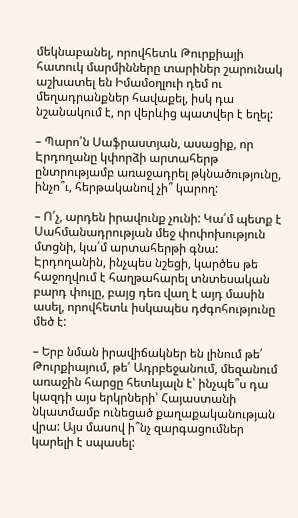մեկնաբանել, որովհետև Թուրքիայի հատուկ մարմինները տարիներ շարունակ աշխատել են Իմամօղլուի դեմ ու մեղադրանքներ հավաքել, իսկ դա նշանակում է, որ վերևից պատվեր է եղել:

– Պարո՛ն Սաֆրաստյան, ասացիք, որ Էրդողանը կփորձի արտահերթ ընտրությամբ առաջադրել թկնածությունը, ինչո՞ւ, հերթականով չի՞ կարող:

– Ո՛չ, արդեն իրավունք չունի: Կա՛մ պետք է Սահմանադրության մեջ փոփոխություն մտցնի, կա՛մ արտահերթի գնա: Էրդողանին, ինչպես նշեցի, կարծես թե հաջողվում է հաղթահարել տնտեսական բարդ փուլը, բայց դեռ վաղ է այդ մասին ասել, որովհետև իսկապես դժգոհությունը մեծ է:

– Երբ նման իրավիճակներ են լինում թե՛ Թուրքիայում, թե՛ Ադրբեջանում, մեզանում առաջին հարցը հետևյալն է՝ ինչպե՞ս դա կազդի այս երկրների՝ Հայաստանի նկատմամբ ունեցած քաղաքականության վրա: Այս մասով ի՞նչ զարգացումներ կարելի է սպասել: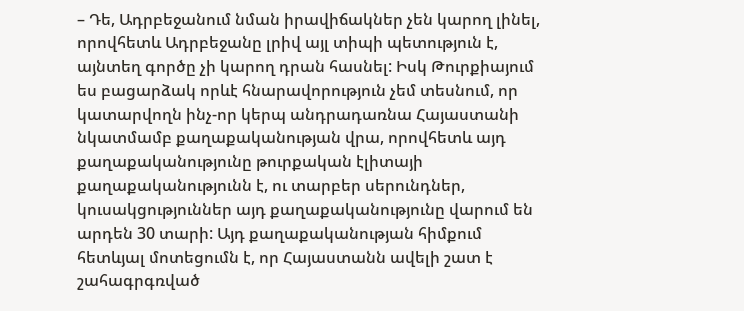– Դե, Ադրբեջանում նման իրավիճակներ չեն կարող լինել, որովհետև Ադրբեջանը լրիվ այլ տիպի պետություն է, այնտեղ գործը չի կարող դրան հասնել: Իսկ Թուրքիայում ես բացարձակ որևէ հնարավորություն չեմ տեսնում, որ կատարվողն ինչ-որ կերպ անդրադառնա Հայաստանի նկատմամբ քաղաքականության վրա, որովհետև այդ քաղաքականությունը թուրքական էլիտայի քաղաքականությունն է, ու տարբեր սերունդներ, կուսակցություններ այդ քաղաքականությունը վարում են արդեն 30 տարի: Այդ քաղաքականության հիմքում հետևյալ մոտեցումն է, որ Հայաստանն ավելի շատ է շահագրգռված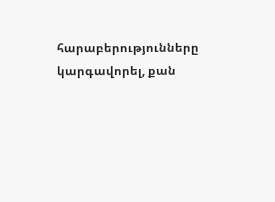հարաբերությունները կարգավորել, քան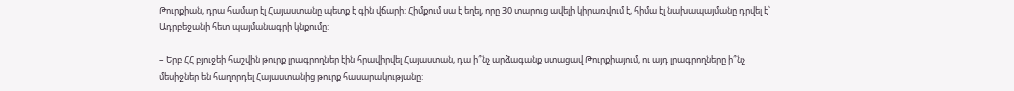Թուրքիան, դրա համար էլ Հայաստանը պետք է գին վճարի: Հիմքում սա է եղել, որը 30 տարուց ավելի կիրառվում է, հիմա էլ նախապայմանը դրվել է՝ Ադրբեջանի հետ պայմանագրի կնքումը:

– Երբ ՀՀ բյուջեի հաշվին թուրք լրագրողներ էին հրավիրվել Հայաստան, դա ի՞նչ արձագանք ստացավ Թուրքիայում, ու այդ լրագրողները ի՞նչ մեսիջներ են հաղորդել Հայաստանից թուրք հասարակությանը: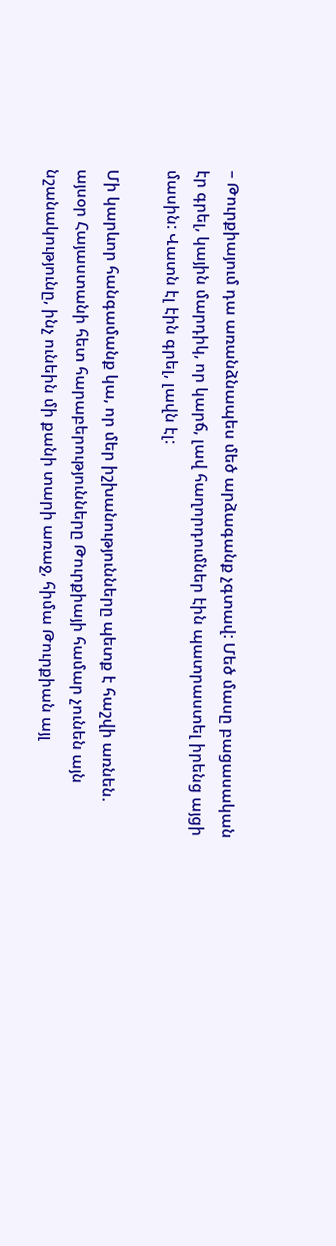– Թուրքիայում դա առանձնապես մեծ արձագանք չգտավ: Մեծ մասը բացասական էր գրել, կային մարդիկ, որ կարճ, լավ հաղորդումներ էին պատրաստել իրենց այցի մասին: Վատն էլ էին գրել, լավն էլ:

Մի կարևոր հանգամանք կա, որ մեր իշխանությունները պետք է հաշվի առնեն. այսօր Հայաստանի հետ հարաբերությունները Թուրքիայի համար չունեն այն նշանակությունը, ինչ ունեին մի քանի տարի առաջ, հիմա Թուրքիան այլ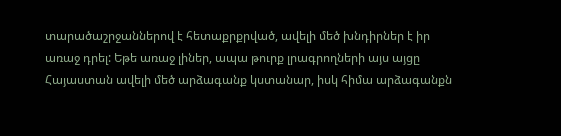տարածաշրջաններով է հետաքրքրված, ավելի մեծ խնդիրներ է իր առաջ դրել: Եթե առաջ լիներ, ապա թուրք լրագրողների այս այցը Հայաստան ավելի մեծ արձագանք կստանար, իսկ հիմա արձագանքն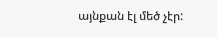այնքան էլ մեծ չէր: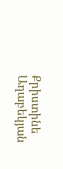Քրիստինե Աղաբեկյան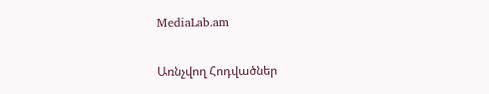MediaLab.am

Առնչվող Հոդվածներ